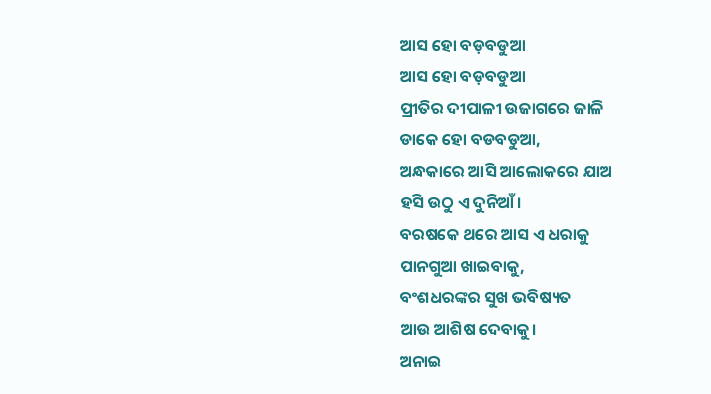ଆସ ହୋ ବଡ଼ବଡୁଆ
ଆସ ହୋ ବଡ଼ବଡୁଆ
ପ୍ରୀତିର ଦୀପାଳୀ ଉଜାଗରେ ଜାଳି
ଡାକେ ହୋ ବଡବଡୁଆ,
ଅନ୍ଧକାରେ ଆସି ଆଲୋକରେ ଯାଅ
ହସି ଉଠୁ ଏ ଦୁନିଆଁ।
ବରଷକେ ଥରେ ଆସ ଏ ଧରାକୁ
ପାନଗୁଆ ଖାଇବାକୁ,
ବଂଶଧରଙ୍କର ସୁଖ ଭବିଷ୍ୟତ
ଆଉ ଆଶିଷ ଦେବାକୁ।
ଅନାଇ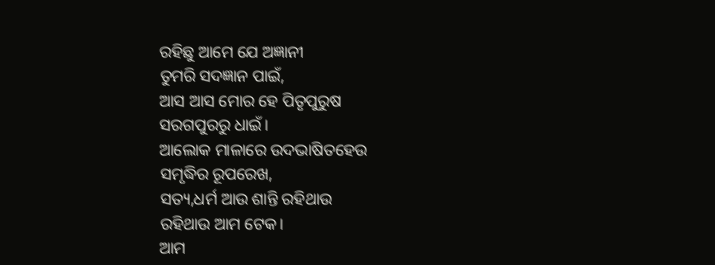ରହିଛୁ ଆମେ ଯେ ଅଜ୍ଞାନୀ
ତୁମରି ସଦଜ୍ଞାନ ପାଇଁ,
ଆସ ଆସ ମୋର ହେ ପିତୃପୁରୁଷ
ସରଗପୁରରୁ ଧାଇଁ।
ଆଲୋକ ମାଳାରେ ଉଦଭାଷିତହେଉ
ସମୃଦ୍ଧିର ରୂପରେଖ,
ସତ୍ୟ,ଧର୍ମ ଆଉ ଶାନ୍ତି ରହିଥାଉ
ରହିଥାଉ ଆମ ଟେକ।
ଆମ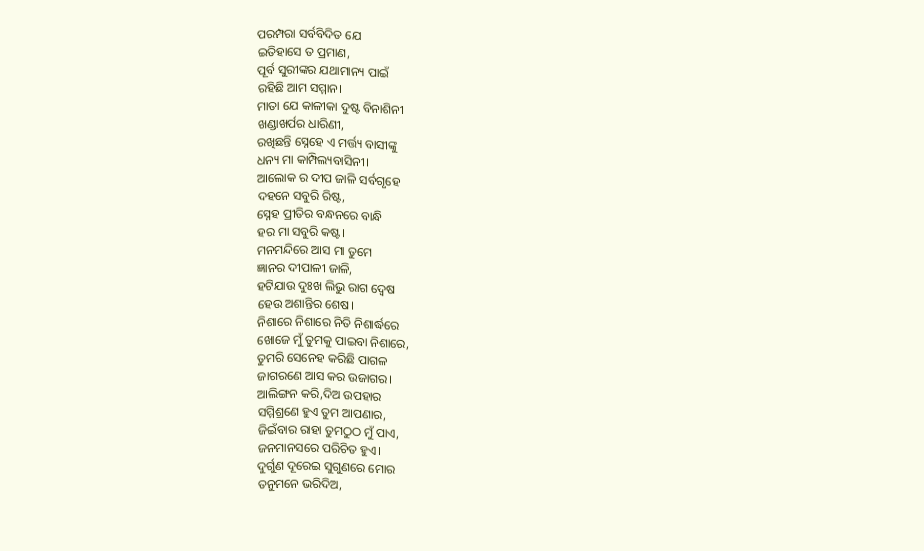ପରମ୍ପରା ସର୍ବବିଦିତ ଯେ
ଇତିହାସେ ତ ପ୍ରମାଣ,
ପୂର୍ବ ସୁରୀଙ୍କର ଯଥାମାନ୍ୟ ପାଇଁ
ରହିଛି ଆମ ସମ୍ମାନ।
ମାତା ଯେ କାଳୀକା ଦୁଷ୍ଟ ବିନାଶିନୀ
ଖଣ୍ଡାଖର୍ପର ଧାରିଣୀ,
ରଖିଛନ୍ତି ସ୍ନେହେ ଏ ମର୍ତ୍ତ୍ୟ ବାସୀଙ୍କୁ
ଧନ୍ୟ ମା କାମ୍ପିଲ୍ୟବାସିନୀ।
ଆଲୋକ ର ଦୀପ ଜାଳି ସର୍ବଗୃହେ
ଦହନେ ସବୁରି ରିଷ୍ଟ,
ସ୍ନେହ ପ୍ରୀତିର ବନ୍ଧନରେ ବାନ୍ଧି
ହର ମା ସବୁରି କଷ୍ଟ।
ମନମନ୍ଦିରେ ଆସ ମା ତୁମେ
ଜ୍ଞାନର ଦୀପାଳୀ ଜାଳି,
ହଟିଯାଉ ଦୁଃଖ ଲିଭୁ ରାଗ ଦ୍ଵେଷ
ହେଉ ଅଶାନ୍ତିର ଶେଷ।
ନିଶାରେ ନିଶାରେ ନିତି ନିଶାର୍ଦ୍ଧରେ
ଖୋଜେ ମୁଁ ତୁମକୁ ପାଇବା ନିଶାରେ,
ତୁମରି ସେନେହ କରିଛି ପାଗଳ
ଜାଗରଣେ ଆସ କର ଉଜାଗର।
ଆଲିଙ୍ଗନ କରି,ଦିଅ ଉପହାର
ସମ୍ମିଶ୍ରଣେ ହୁଏ ତୁମ ଆପଣାର,
ଜିଇଁବାର ରାହା ତୁମଠୁଠ ମୁଁ ପାଏ,
ଜନମାନସରେ ପରିଚିତ ହୁଏ।
ଦୁର୍ଗୁଣ ଦୂରେଇ ସୁଗୁଣରେ ମୋର
ତନୁମନେ ଭରିଦିଅ,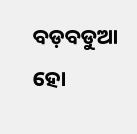ବଡ଼ବଡୁଆ ହୋ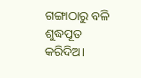ଗଙ୍ଗାଠାରୁ ବଳି
ଶୁଦ୍ଧପୂତ କରିଦିଅ।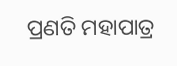ପ୍ରଣତି ମହାପାତ୍ର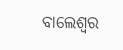ବାଲେଶ୍ଵର